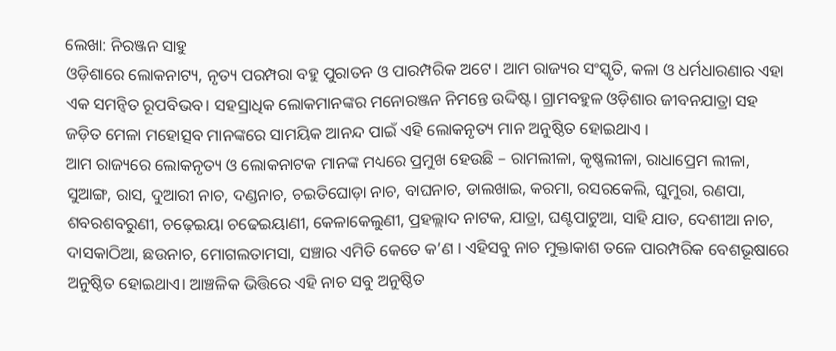ଲେଖା: ନିରଞ୍ଜନ ସାହୁ
ଓଡ଼ିଶାରେ ଲୋକନାଟ୍ୟ, ନୃତ୍ୟ ପରମ୍ପରା ବହୁ ପୁରାତନ ଓ ପାରମ୍ପରିକ ଅଟେ। ଆମ ରାଜ୍ୟର ସଂସ୍କୃତି, କଳା ଓ ଧର୍ମଧାରଣାର ଏହା ଏକ ସମନ୍ୱିତ ରୂପବିଭବ। ସହସ୍ରାଧିକ ଲୋକମାନଙ୍କର ମନୋରଞ୍ଜନ ନିମନ୍ତେ ଉଦ୍ଦିଷ୍ଟ। ଗ୍ରାମବହୁଳ ଓଡ଼ିଶାର ଜୀବନଯାତ୍ରା ସହ ଜଡ଼ିତ ମେଳା ମହୋତ୍ସବ ମାନଙ୍କରେ ସାମୟିକ ଆନନ୍ଦ ପାଇଁ ଏହି ଲୋକନୃତ୍ୟ ମାନ ଅନୁଷ୍ଠିତ ହୋଇଥାଏ ।
ଆମ ରାଜ୍ୟରେ ଲୋକନୃତ୍ୟ ଓ ଲୋକନାଟକ ମାନଙ୍କ ମଧ୍ୟରେ ପ୍ରମୁଖ ହେଉଛି – ରାମଲୀଳା, କୃଷ୍ଣଲୀଳା, ରାଧାପ୍ରେମ ଲୀଳା, ସୁଆଙ୍ଗ, ରାସ, ଦୁଆରୀ ନାଚ, ଦଣ୍ଡନାଚ, ଚଇତିଘୋଡ଼ା ନାଚ, ବାଘନାଚ, ଡାଲଖାଇ, କରମା, ରସରକେଲି, ଘୁମୁରା, ରଣପା, ଶବରଶବରୁଣୀ, ଚଢ଼େଇୟା ଚଢେଇୟାଣୀ, କେଳାକେଲୁଣୀ, ପ୍ରହଲ୍ଲାଦ ନାଟକ, ଯାତ୍ରା, ଘଣ୍ଟପାଟୁଆ, ସାହି ଯାତ, ଦେଶୀଆ ନାଚ, ଦାସକାଠିଆ, ଛଉନାଚ, ମୋଗଲତାମସା, ସଞ୍ଚାର ଏମିତି କେତେ କ’ଣ । ଏହିସବୁ ନାଚ ମୁକ୍ତାକାଶ ତଳେ ପାରମ୍ପରିକ ବେଶଭୂଷାରେ ଅନୁଷ୍ଠିତ ହୋଇଥାଏ। ଆଞ୍ଚଳିକ ଭିତ୍ତିରେ ଏହି ନାଚ ସବୁ ଅନୁଷ୍ଠିତ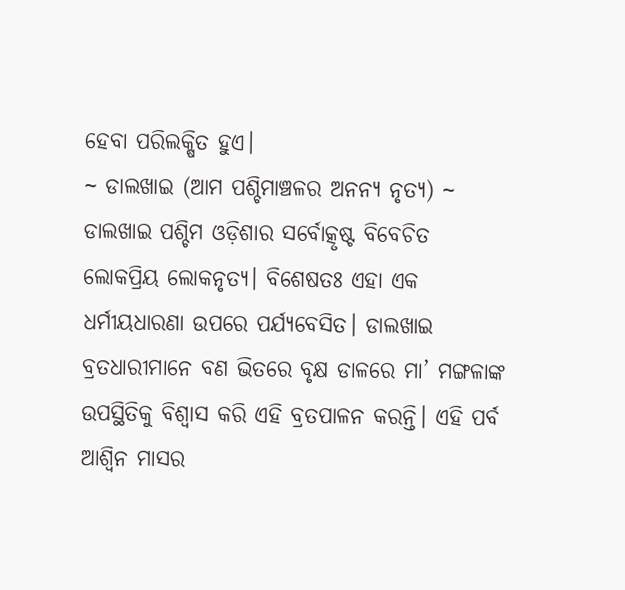ହେବା ପରିଲକ୍ଷିତ ହୁଏ।
~ ଡାଲଖାଇ (ଆମ ପଶ୍ଚିମାଞ୍ଚଳର ଅନନ୍ୟ ନୃତ୍ୟ) ~
ଡାଲଖାଇ ପଶ୍ଚିମ ଓଡ଼ିଶାର ସର୍ବୋତ୍କୃଷ୍ଟ ବିବେଚିତ ଲୋକପ୍ରିୟ ଲୋକନୃତ୍ୟ। ବିଶେଷତଃ ଏହା ଏକ ଧର୍ମୀୟଧାରଣା ଉପରେ ପର୍ଯ୍ୟବେସିତ। ଡାଲଖାଇ ବ୍ରତଧାରୀମାନେ ବଣ ଭିତରେ ବୃକ୍ଷ ଡାଳରେ ମା’ ମଙ୍ଗଳାଙ୍କ ଉପସ୍ଥିତିକୁ ବିଶ୍ୱାସ କରି ଏହି ବ୍ରତପାଳନ କରନ୍ତି। ଏହି ପର୍ବ ଆଶ୍ଵିନ ମାସର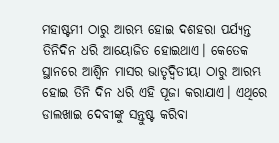ମହାଷ୍ଟମୀ ଠାରୁ ଆରମ୍ଭ ହୋଇ ଦଶହରା ପର୍ଯ୍ୟନ୍ତ ତିନିଦିନ ଧରି ଆୟୋଜିତ ହୋଇଥାଏ। କେତେକ ସ୍ଥାନରେ ଆଶ୍ଵିନ ମାସର ଭାତୃଦ୍ଵିତୀୟା ଠାରୁ ଆରମ୍ଭ ହୋଇ ତିନି ଦିନ ଧରି ଏହି ପୂଜା କରାଯାଏ। ଏଥିରେ ଡାଲଖାଇ ଦେବୀଙ୍କୁ ସନ୍ତୁଷ୍ଟ କରିବା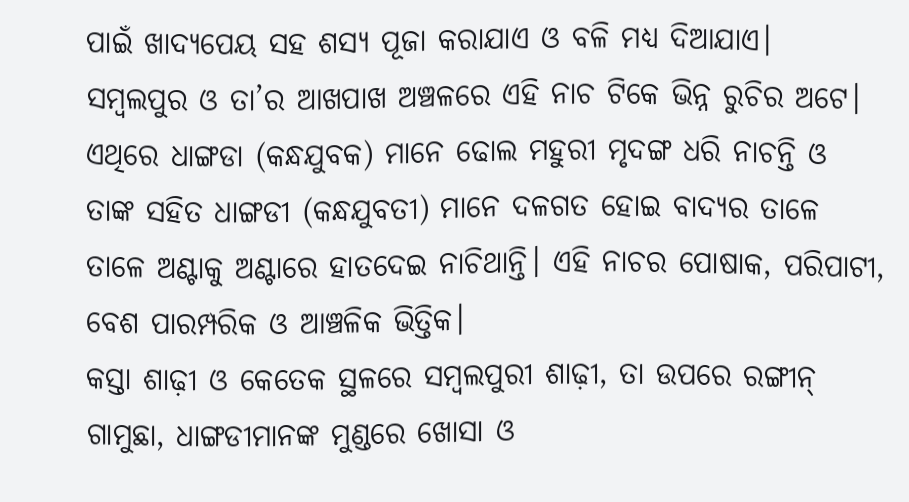ପାଇଁ ଖାଦ୍ୟପେୟ ସହ ଶସ୍ୟ ପୂଜା କରାଯାଏ ଓ ବଳି ମଧ୍ୟ ଦିଆଯାଏ।
ସମ୍ବଲପୁର ଓ ତା’ର ଆଖପାଖ ଅଞ୍ଚଳରେ ଏହି ନାଚ ଟିକେ ଭିନ୍ନ ରୁଚିର ଅଟେ। ଏଥିରେ ଧାଙ୍ଗଡା (କନ୍ଧଯୁବକ) ମାନେ ଢୋଲ ମହୁରୀ ମୃଦଙ୍ଗ ଧରି ନାଚନ୍ତି ଓ ତାଙ୍କ ସହିତ ଧାଙ୍ଗଡୀ (କନ୍ଧଯୁବତୀ) ମାନେ ଦଳଗତ ହୋଇ ବାଦ୍ୟର ତାଳେ ତାଳେ ଅଣ୍ଟାକୁ ଅଣ୍ଟାରେ ହାତଦେଇ ନାଚିଥାନ୍ତି। ଏହି ନାଚର ପୋଷାକ, ପରିପାଟୀ, ବେଶ ପାରମ୍ପରିକ ଓ ଆଞ୍ଚଳିକ ଭିତ୍ତିକ।
କସ୍ତା ଶାଢ଼ୀ ଓ କେତେକ ସ୍ଥଳରେ ସମ୍ବଲପୁରୀ ଶାଢ଼ୀ, ତା ଉପରେ ରଙ୍ଗୀନ୍ ଗାମୁଛା, ଧାଙ୍ଗଡୀମାନଙ୍କ ମୁଣ୍ଡରେ ଖୋସା ଓ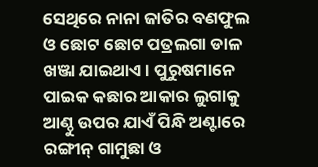ସେଥିରେ ନାନା ଜାତିର ବଣଫୁଲ ଓ ଛୋଟ ଛୋଟ ପତ୍ରଲଗା ଡାଳ ଖଞ୍ଜା ଯାଇଥାଏ। ପୁରୁଷମାନେ ପାଇକ କଛାର ଆକାର ଲୁଗାକୁ ଆଣ୍ଠୁ ଉପର ଯାଏଁ ପିନ୍ଧି ଅଣ୍ଟାରେ ରଙ୍ଗୀନ୍ ଗାମୁଛା ଓ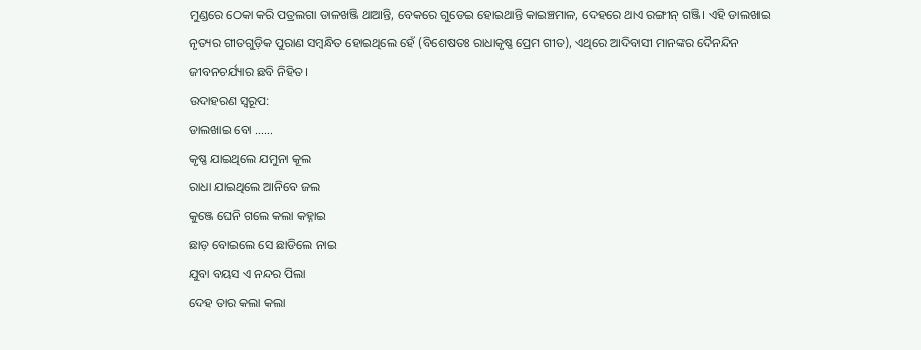ମୁଣ୍ଡରେ ଠେକା କରି ପତ୍ରଲଗା ଡାଳଖଞ୍ଜି ଥାଆନ୍ତି, ବେକରେ ଗୁଡେଇ ହୋଇଥାନ୍ତି କାଇଞ୍ଚମାଳ, ଦେହରେ ଥାଏ ରଙ୍ଗୀନ୍ ଗଞ୍ଜି। ଏହି ଡାଲଖାଇ ନୃତ୍ୟର ଗୀତଗୁଡ଼ିକ ପୁରାଣ ସମ୍ବନ୍ଧିତ ହୋଇଥିଲେ ହେଁ (ବିଶେଷତଃ ରାଧାକୃଷ୍ଣ ପ୍ରେମ ଗୀତ), ଏଥିରେ ଆଦିବାସୀ ମାନଙ୍କର ଦୈନନ୍ଦିନ ଜୀବନଚର୍ଯ୍ୟାର ଛବି ନିହିତ।
ଉଦାହରଣ ସ୍ୱରୂପ:
ଡାଲଖାଇ ବୋ ……
କୃଷ୍ଣ ଯାଇଥିଲେ ଯମୁନା କୂଲ
ରାଧା ଯାଇଥିଲେ ଆନିବେ ଜଲ
କୁଞ୍ଜେ ଘେନି ଗଲେ କଲା କହ୍ନାଇ
ଛାଡ଼ ବୋଇଲେ ସେ ଛାଡିଲେ ନାଇ
ଯୁବା ବୟସ ଏ ନନ୍ଦର ପିଲା
ଦେହ ତାର କଲା କଲା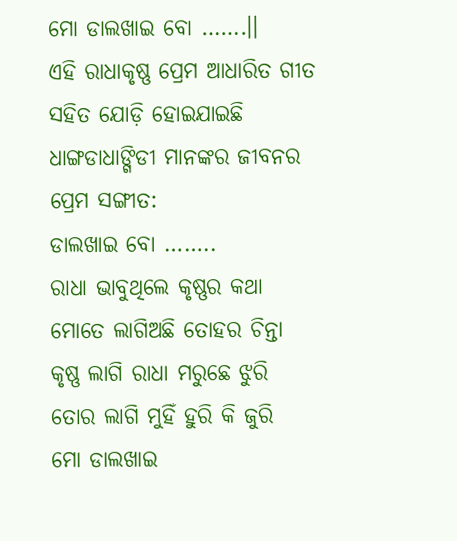ମୋ ଡାଲଖାଇ ବୋ …….।।
ଏହି ରାଧାକୃଷ୍ଣ ପ୍ରେମ ଆଧାରିତ ଗୀତ ସହିତ ଯୋଡ଼ି ହୋଇଯାଇଛି ଧାଙ୍ଗଡାଧାଙ୍ଗିଡୀ ମାନଙ୍କର ଜୀବନର ପ୍ରେମ ସଙ୍ଗୀତ:
ଡାଲଖାଇ ବୋ ……..
ରାଧା ଭାବୁଥିଲେ କୃଷ୍ଣର କଥା
ମୋତେ ଲାଗିଅଛି ତୋହର ଚିନ୍ତା
କୃଷ୍ଣ ଲାଗି ରାଧା ମରୁଛେ ଝୁରି
ତୋର ଲାଗି ମୁହିଁ ହୁରି କି ଜୁରି
ମୋ ଡାଲଖାଇ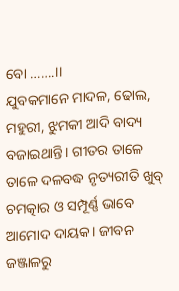ବୋ …….।।
ଯୁବକମାନେ ମାଦଳ, ଢୋଲ, ମହୁରୀ, ଝୁମକୀ ଆଦି ବାଦ୍ୟ ବଜାଇଥାନ୍ତି। ଗୀତର ତାଳେ ତାଳେ ଦଳବଦ୍ଧ ନୃତ୍ୟରୀତି ଖୁବ୍ ଚମତ୍କାର ଓ ସମ୍ପୂର୍ଣ୍ଣ ଭାବେ ଆମୋଦ ଦାୟକ। ଜୀବନ ଜଞ୍ଜାଳରୁ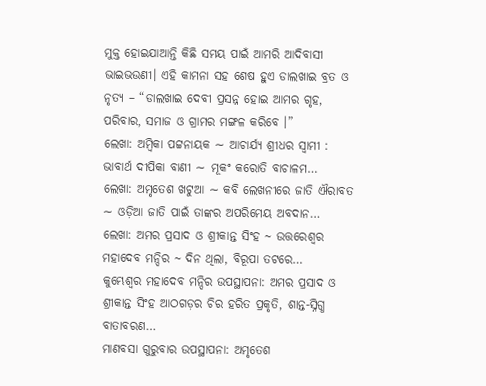ମୁକ୍ତ ହୋଇଯାଆନ୍ତି କିଛି ସମୟ ପାଇଁ ଆମରି ଆଦିବାସୀ ଭାଇଭଉଣୀ। ଏହି କାମନା ସହ ଶେଷ ହୁଏ ଡାଲଖାଇ ବ୍ରତ ଓ ନୃତ୍ୟ – “ଡାଲଖାଇ ଦେବୀ ପ୍ରସନ୍ନ ହୋଇ ଆମର ଗୃହ, ପରିବାର, ସମାଜ ଓ ଗ୍ରାମର ମଙ୍ଗଳ କରିବେ ।”
ଲେଖା: ଅମ୍ବିକା ପଟ୍ଟନାୟକ ∼ ଆଚାର୍ଯ୍ୟ ଶ୍ରୀଧର ସ୍ୱାମୀ : ଭାବାର୍ଥ ଦୀପିକା ବାଣୀ ∼ ମୂକଂ କରୋତି ବାଚାଳମ…
ଲେଖା: ଅମୃତେଶ ଖଟୁଆ ∼ କବି ଲେଖନୀରେ ଜାତି ଐରାବତ ∼ ଓଡ଼ିଆ ଜାତି ପାଇଁ ତାଙ୍କର ଅପରିମେୟ ଅବଦାନ…
ଲେଖା: ଅମର ପ୍ରସାଦ ଓ ଶ୍ରୀକାନ୍ତ ସିଂହ ~ ଉତ୍ତରେଶ୍ଵର ମହାଦେବ ମନ୍ଦିର ~ ଦିନ ଥିଲା, ବିରୂପା ତଟରେ…
କୁମ୍ଭେଶ୍ୱର ମହାଦେବ ମନ୍ଦିର ଉପସ୍ଥାପନା: ଅମର ପ୍ରସାଦ ଓ ଶ୍ରୀକାନ୍ତ ସିଂହ ଆଠଗଡ଼ର ଚିର ହରିତ ପ୍ରକୃତି, ଶାନ୍ତ-ସ୍ନିଗ୍ଧ ବାତାବରଣ…
ମାଣବସା ଗୁରୁବାର ଉପସ୍ଥାପନା: ଅମୃତେଶ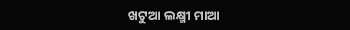ଖଟୁଆ ଲକ୍ଷ୍ମୀ ମାଆ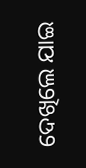ଦେଖିଲେ ଯାଇ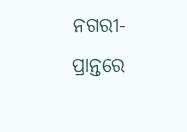ନଗରୀ-ପ୍ରାନ୍ତରେ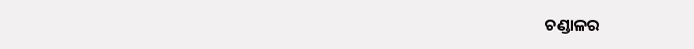ଚଣ୍ଡାଳର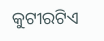କୁଟୀରଟିଏ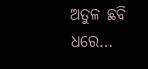ଅତୁଳ ଛବି ଧରେ…